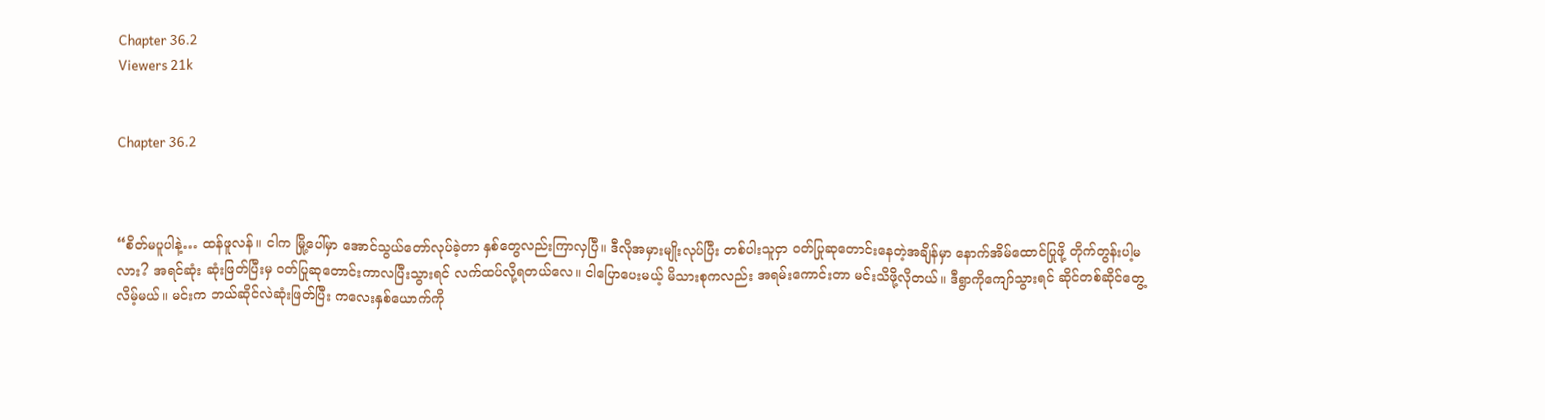Chapter 36.2
Viewers 21k


Chapter 36.2



“စိတ်မပူပါနဲ့… ထန်ဖူလန်။ ငါက မြို့ပေါ်မှာ အောင်သွယ်တော်လုပ်ခဲ့တာ နှစ်တွေလည်းကြာလှပြီ။ ဒီလိုအမှားမျိုးလုပ်ပြီး တစ်ပါးသူငှာ ဝတ်ပြုဆုတောင်းနေတဲ့အချိန်မှာ နောက်အိမ်ထောင်ပြုဖို့ တိုက်တွန်းပါ့မလား? အရင်ဆုံး ဆုံးဖြတ်ပြီးမှ ဝတ်ပြုဆုတောင်းကာလပြီးသွားရင် လက်ထပ်လို့ရတယ်လေ။ ငါပြောပေးမယ့် မိသားစုကလည်း အရမ်းကောင်းတာ မင်းသိဖို့လိုတယ်။ ဒီရွာကိုကျော်သွားရင် ဆိုင်တစ်ဆိုင်တွေ့လိမ့်မယ်။ မင်းက ဘယ်ဆိုင်လဲဆုံးဖြတ်ပြီး ကလေးနှစ်ယောက်ကို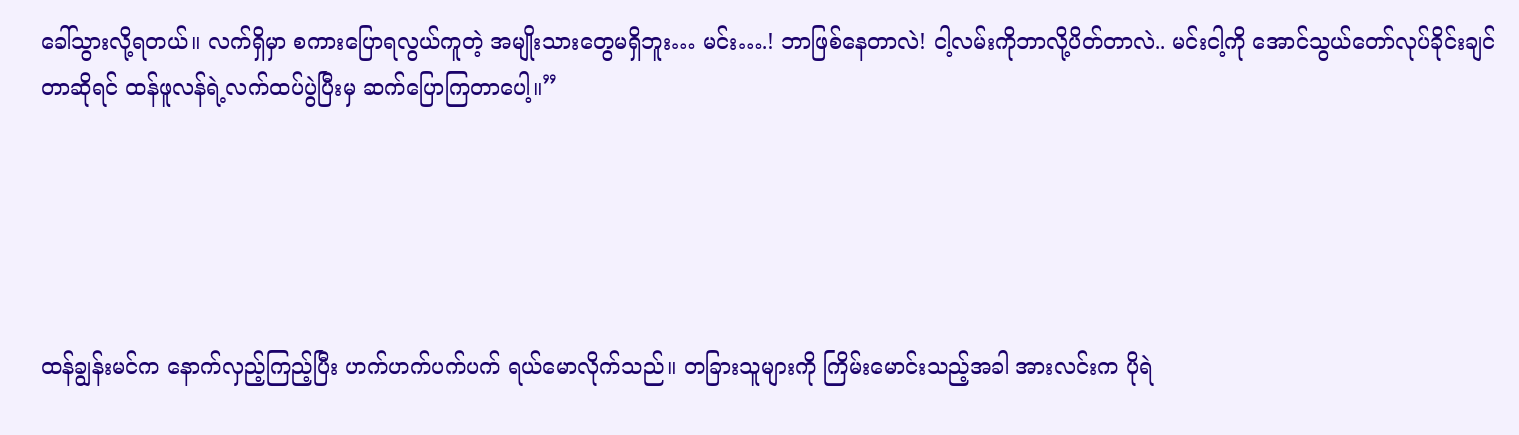ခေါ်သွားလို့ရတယ်။ လက်ရှိမှာ စကားပြောရလွယ်ကူတဲ့ အမျိုးသားတွေမရှိဘူး… မင်း….! ဘာဖြစ်နေတာလဲ! ငါ့လမ်းကိုဘာလို့ပိတ်တာလဲ.. မင်းငါ့ကို အောင်သွယ်တော်လုပ်ခိုင်းချင်တာဆိုရင် ထန်ဖူလန်ရဲ့လက်ထပ်ပွဲပြီးမှ ဆက်ပြောကြတာပေါ့။”





ထန်ချွန်းမင်က နောက်လှည့်ကြည့်ပြီး ဟက်ဟက်ပက်ပက် ရယ်မောလိုက်သည်။ တခြားသူများကို ကြိမ်းမောင်းသည့်အခါ အားလင်းက ပိုရဲ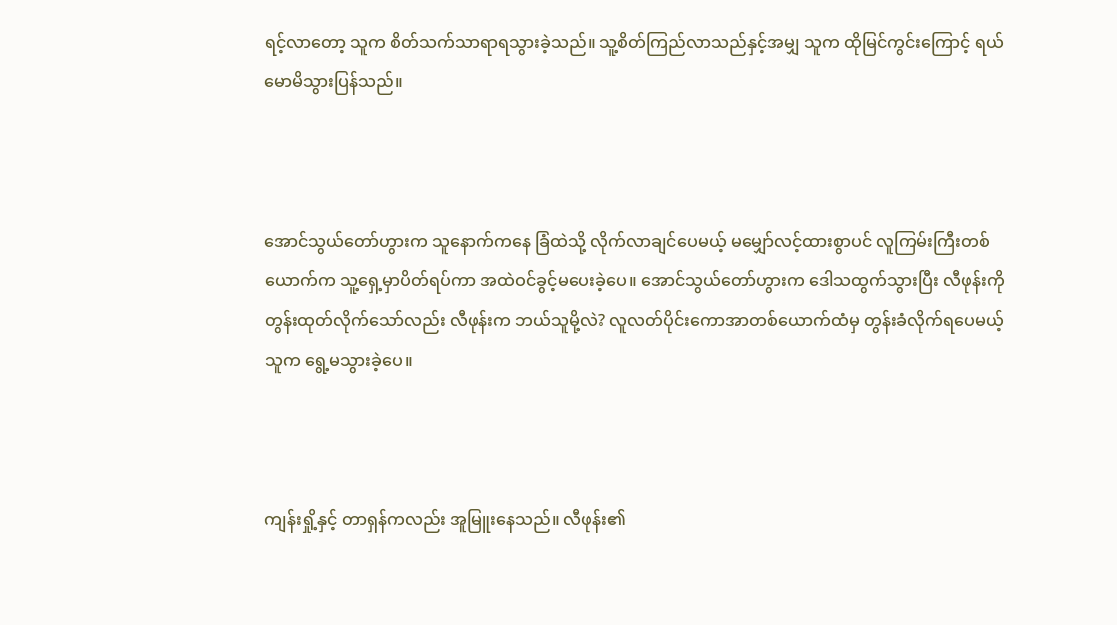ရင့်လာတော့ သူက စိတ်သက်သာရာရသွားခဲ့သည်။ သူ့စိတ်ကြည်လာသည်နှင့်အမျှ သူက ထိုမြင်ကွင်းကြောင့် ရယ်မောမိသွားပြန်သည်။



အောင်သွယ်တော်ဟွားက သူနောက်ကနေ ခြံထဲသို့ လိုက်လာချင်ပေမယ့် မမျှော်လင့်ထားစွာပင် လူကြမ်းကြီးတစ်ယောက်က သူ့ရှေ့မှာပိတ်ရပ်ကာ အထဲဝင်ခွင့်မပေးခဲ့ပေ။ အောင်သွယ်တော်ဟွားက ဒေါသထွက်သွားပြီး လီဖုန်းကို တွန်းထုတ်လိုက်သော်လည်း လီဖုန်းက ဘယ်သူမို့လဲ? လူလတ်ပိုင်းကောအာတစ်ယောက်ထံမှ တွန်းခံလိုက်ရပေမယ့် သူက ရွေ့မသွားခဲ့ပေ။



ကျန်းရှို့နှင့် တာရှန်ကလည်း အူမြူးနေသည်။ လီဖုန်း၏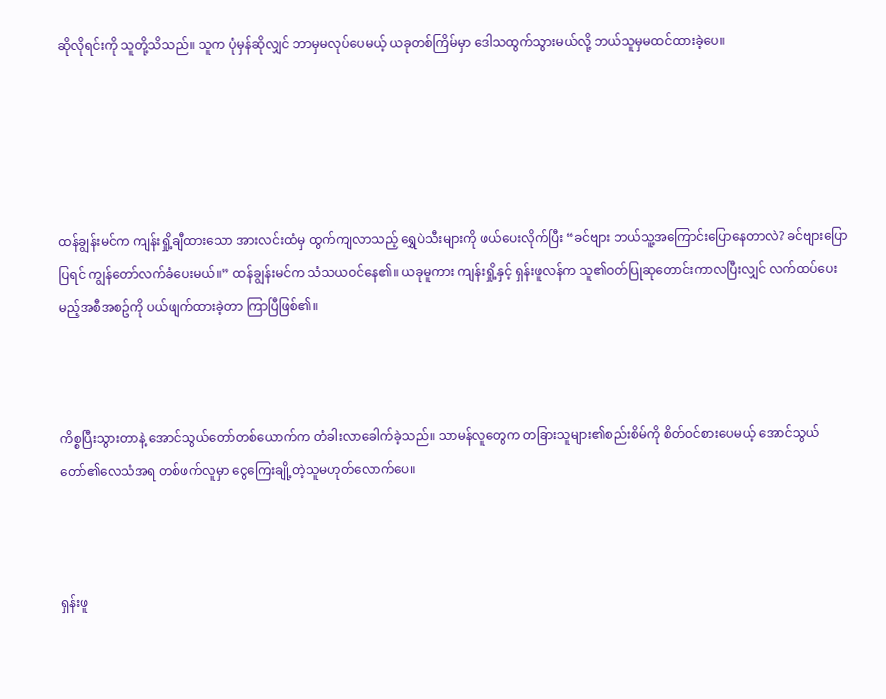ဆိုလိုရင်းကို သူတို့သိသည်။ သူက ပုံမှန်ဆိုလျှင် ဘာမှမလုပ်ပေမယ့် ယခုတစ်ကြိမ်မှာ ဒေါသထွက်သွားမယ်လို့ ဘယ်သူမှမထင်ထားခဲ့ပေ။





ထန်ချွန်းမင်က ကျန်းရှို့ချီထားသော အားလင်းထံမှ ထွက်ကျလာသည့် ရွှေပဲသီးများကို ဖယ်ပေးလိုက်ပြီး “ခင်ဗျား ဘယ်သူ့အကြောင်းပြောနေတာလဲ? ခင်ဗျားပြောပြရင် ကျွန်တော်လက်ခံပေးမယ်။” ထန်ချွန်းမင်က သံသယဝင်နေ၏။ ယခုမူကား ကျန်းရှို့နှင့် ရှန်းဖူလန်က သူ၏ဝတ်ပြုဆုတောင်းကာလပြီးလျှင် လက်ထပ်ပေးမည့်အစီအစဥ်ကို ပယ်ဖျက်ထားခဲ့တာ ကြာပြီဖြစ်၏။



ကိစ္စပြီးသွားတာနဲ့ အောင်သွယ်တော်တစ်ယောက်က တံခါးလာခေါက်ခဲ့သည်။ သာမန်လူတွေက တခြားသူများ၏စည်းစိမ်ကို စိတ်ဝင်စားပေမယ့် အောင်သွယ်တော်၏လေသံအရ တစ်ဖက်လူမှာ ငွေကြေးချို့တဲ့သူမဟုတ်လောက်ပေ။



ရှန်းဖူ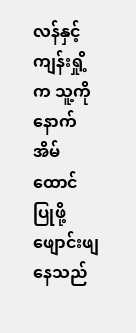လန်နှင့် ကျန်းရှို့က သူ့ကို နောက်အိမ်ထောင်ပြုဖို့ ဖျောင်းဖျနေသည်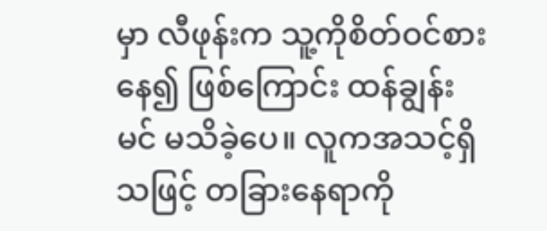မှာ လီဖုန်းက သူ့ကိုစိတ်ဝင်စားနေ၍ ဖြစ်ကြောင်း ထန်ချွန်းမင် မသိခဲ့ပေ။ လူကအသင့်ရှိသဖြင့် တခြားနေရာကို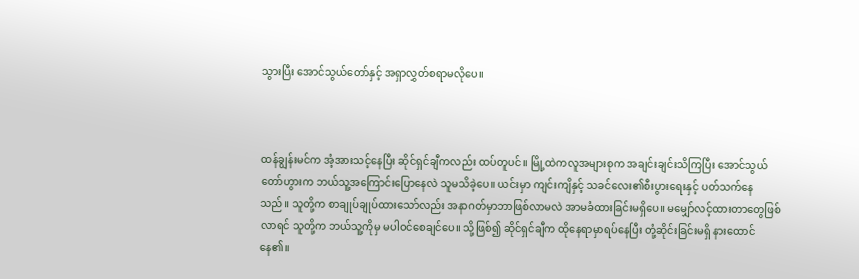သွားပြီး အောင်သွယ်တော်နှင့် အရှာလွှတ်စရာမလိုပေ။



ထန်ချွန်းမင်က အံ့အားသင့်နေပြီး ဆိုင်ရှင်ချီကလည်း ထပ်တူပင်။ မြို့ထဲကလူအများစုက အချင်းချင်းသိကြပြီး အောင်သွယ်တော်ဟွားက ဘယ်သူ့အကြောင်းပြောနေလဲ သူမသိခဲ့ပေ။ ယင်းမှာ ကျင်းကျိနှင့် သခင်လေး၏စီးပွားရေးနှင့် ပတ်သက်နေသည်။ သူတို့က စာချုပ်ချုပ်ထားသော်လည်း အနာဂတ်မှာဘာဖြစ်လာမလဲ အာမခံထားခြင်းမရှိပေ။ မမျှော်လင့်ထားတာတွေဖြစ်လာရင် သူတို့က ဘယ်သူ့ကိုမှ မပါဝင်စေချင်ပေ။ သို့ဖြစ်၍ ဆိုင်ရှင်ချီက ထိုနေရာမှာရပ်နေပြီး တုံ့ဆိုင်းခြင်းမရှိ နားထောင်နေ၏။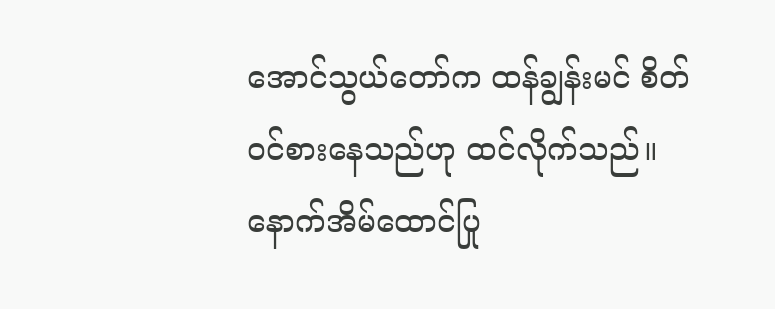အောင်သွယ်တော်က ထန်ချွန်းမင် စိတ်ဝင်စားနေသည်ဟု ထင်လိုက်သည်။ နောက်အိမ်ထောင်ပြု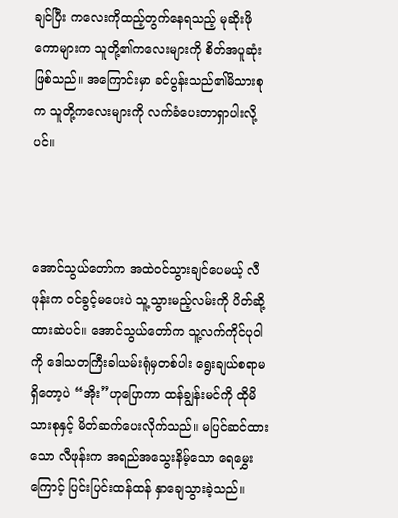ချင်ပြီး ကလေးကိုထည့်တွက်နေရသည့် မုဆိုးဖိုကောများက သူတို့၏ကလေးများကို စိတ်အပူဆုံးဖြစ်သည်။ အကြောင်းမှာ ခင်ပွန်းသည်၏မိသားစုက သူတို့ကလေးများကို လက်ခံပေးတာရှာပါးလို့ပင်။



အောင်သွယ်တော်က အထဲဝင်သွားချင်ပေမယ့် လီဖုန်းက ဝင်ခွင့်မပေးပဲ သူ့သွားမည့်လမ်းကို ပိတ်ဆို့ထားဆဲပင်။ အောင်သွယ်တော်က သူ့လက်ကိုင်ပုဝါကို ဒေါသတကြီးခါယမ်းရုံမှတစ်ပါး ရွေးချယ်စရာမရှိတော့ပဲ “အိုး”ဟုပြောကာ ထန်ချွန်းမင်ကို ထိုမိသားစုနှင့် မိတ်ဆက်ပေးလိုက်သည်။ မပြင်ဆင်ထားသော လီဖုန်းက အရည်အသွေးနိမ့်သော ရေမွှေးကြောင့် ပြင်းပြင်းထန်ထန် နှာချေသွားခဲ့သည်။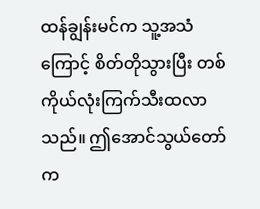ထန်ချွန်းမင်က သူ့အသံကြောင့် စိတ်တိုသွားပြီး တစ်ကိုယ်လုံးကြက်သီးထလာသည်။ ဤအောင်သွယ်တော်က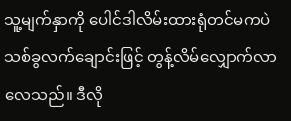သူ့မျက်နှာကို ပေါင်ဒါလိမ်းထားရုံတင်မကပဲ သစ်ခွလက်ချောင်းဖြင့် တွန့်လိမ်လျှောက်လာလေသည်။ ဒီလို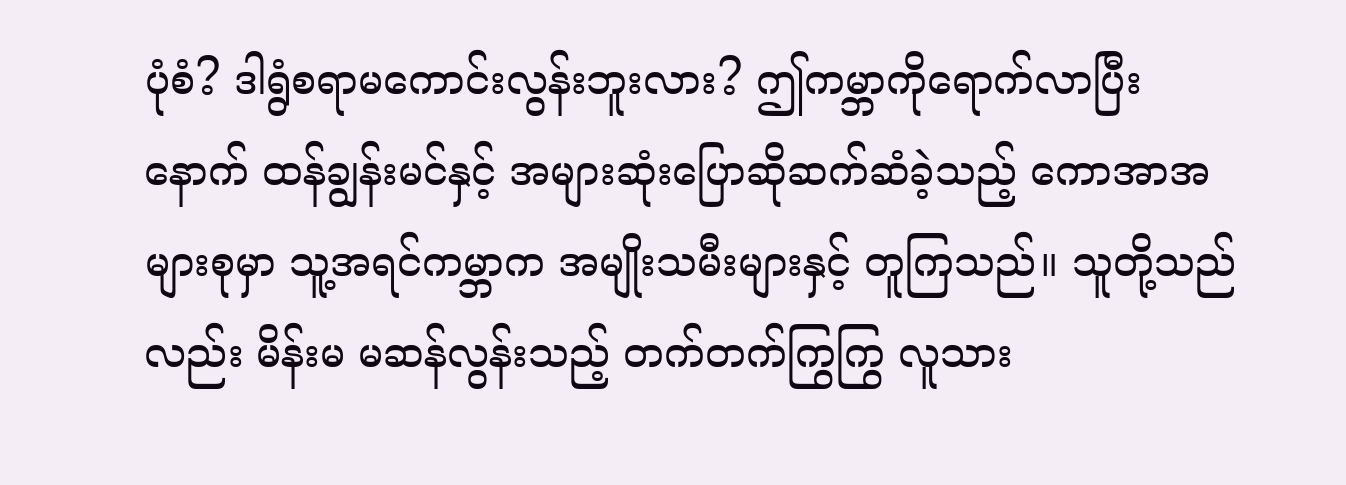ပုံစံ? ဒါရွံစရာမကောင်းလွန်းဘူးလား? ဤကမ္ဘာကိုရောက်လာပြီးနောက် ထန်ချွန်းမင်နှင့် အများဆုံးပြောဆိုဆက်ဆံခဲ့သည့် ကောအာအများစုမှာ သူ့အရင်ကမ္ဘာက အမျိုးသမီးများနှင့် တူကြသည်။ သူတို့သည်လည်း မိန်းမ မဆန်လွန်းသည့် တက်တက်ကြွကြွ လူသား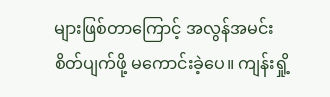များဖြစ်တာကြောင့် အလွန်အမင်းစိတ်ပျက်ဖို့ မကောင်းခဲ့ပေ။ ကျန်းရှို့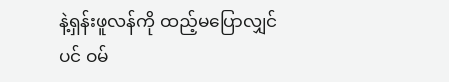နဲ့ရှန်းဖူလန်ကို ထည့်မပြောလျှင်ပင် ဝမ်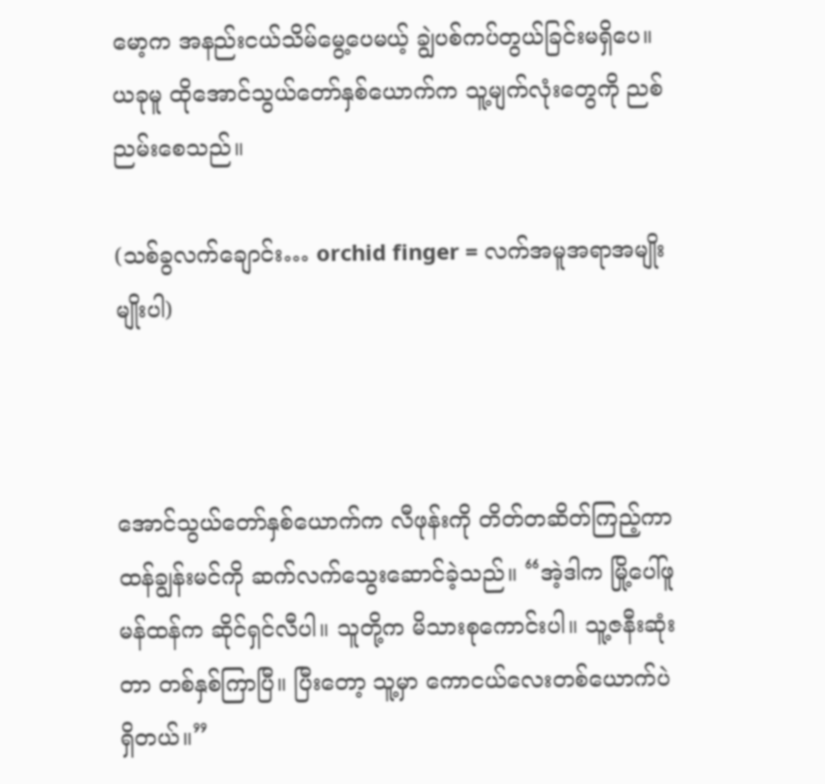မော့က အနည်းငယ်သိမ်မွေ့ပေမယ့် ချွဲပစ်ကပ်တွယ်ခြင်းမရှိပေ။ ယခုမူ ထိုအောင်သွယ်တော်နှစ်ယောက်က သူ့မျက်လုံးတွေကို ညစ်ညမ်းစေသည်။

(သစ်ခွလက်ချောင်း… orchid finger = လက်အမူအရာအမျိုးမျိုးပါ)



အောင်သွယ်တော်နှစ်ယောက်က လီဖုန်းကို တိတ်တဆိတ်ကြည့်ကာ ထန်ချွန်းမင်ကို ဆက်လက်သွေးဆောင်ခဲ့သည်။ “အဲ့ဒါက မြို့ပေါ်ဖူမန်ထန်က ဆိုင်ရှင်လီပါ။ သူတို့က မိသားစုကောင်းပါ။ သူ့ဇနီးဆုံးတာ တစ်နှစ်ကြာပြီ။ ပြီးတော့ သူ့မှာ ကောငယ်လေးတစ်ယောက်ပဲရှိတယ်။”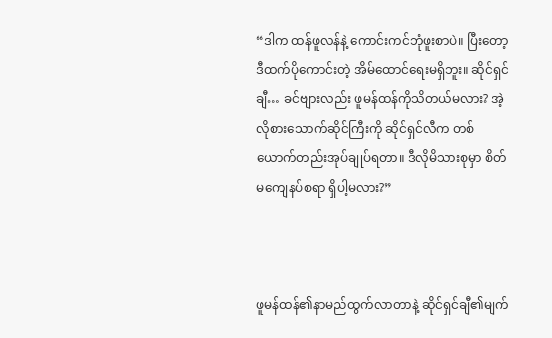“ဒါက ထန်ဖူလန်နဲ့ ကောင်းကင်ဘုံဖူးစာပဲ။ ပြီးတော့ ဒီထက်ပိုကောင်းတဲ့ အိမ်ထောင်ရေးမရှိဘူး။ ဆိုင်ရှင်ချီ… ခင်ဗျားလည်း ဖူမန်ထန်ကိုသိတယ်မလား? အဲ့လိုစားသောက်ဆိုင်ကြီးကို ဆိုင်ရှင်လီက တစ်ယောက်တည်းအုပ်ချုပ်ရတာ။ ဒီလိုမိသားစုမှာ စိတ်မကျေနပ်စရာ ရှိပါ့မလား?”



ဖူမန်ထန်၏နာမည်ထွက်လာတာနဲ့ ဆိုင်ရှင်ချီ၏မျက်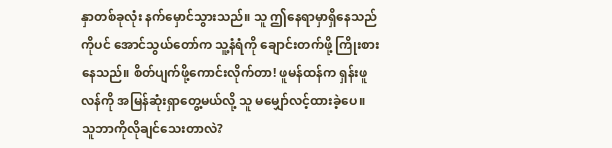နှာတစ်ခုလုံး နက်မှောင်သွားသည်။ သူ ဤနေရာမှာရှိနေသည်ကိုပင် အောင်သွယ်တော်က သူ့နံရံကို ချောင်းတက်ဖို့ ကြိုးစားနေသည်။ စိတ်ပျက်ဖို့ကောင်းလိုက်တာ! ဖူမန်ထန်က ရှန်းဖူလန်ကို အမြန်ဆုံးရှာတွေ့မယ်လို့ သူ မမျှော်လင့်ထားခဲ့ပေ။ သူဘာကိုလိုချင်သေးတာလဲ?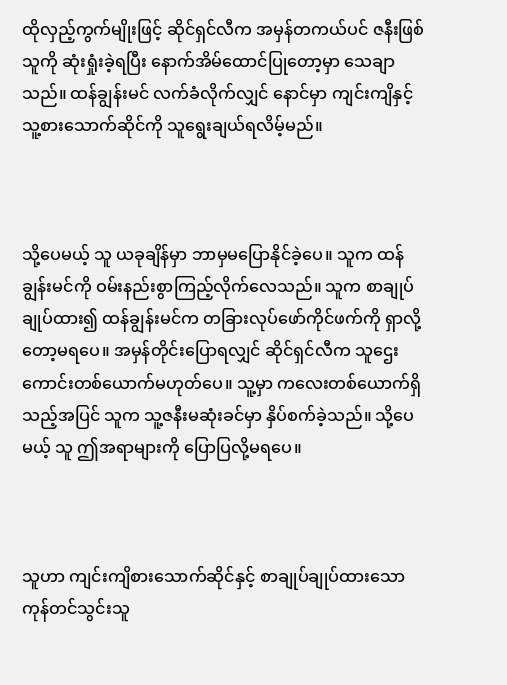ထိုလှည့်ကွက်မျိုးဖြင့် ဆိုင်ရှင်လီက အမှန်တကယ်ပင် ဇနီးဖြစ်သူကို ဆုံးရှုံးခဲ့ရပြီး နောက်အိမ်ထောင်ပြုတော့မှာ သေချာသည်။ ထန်ချွန်းမင် လက်ခံလိုက်လျှင် နောင်မှာ ကျင်းကျိနှင့် သူ့စားသောက်ဆိုင်ကို သူရွေးချယ်ရလိမ့်မည်။



သို့ပေမယ့် သူ ယခုချိန်မှာ ဘာမှမပြောနိုင်ခဲ့ပေ။ သူက ထန်ချွန်းမင်ကို ဝမ်းနည်းစွာကြည့်လိုက်လေသည်။ သူက စာချုပ်ချုပ်ထား၍ ထန်ချွန်းမင်က တခြားလုပ်ဖော်ကိုင်ဖက်ကို ရှာလို့တော့မရပေ။ အမှန်တိုင်းပြောရလျှင် ဆိုင်ရှင်လီက သူဌေးကောင်းတစ်ယောက်မဟုတ်ပေ။ သူ့မှာ ကလေးတစ်ယောက်ရှိသည့်အပြင် သူက သူ့ဇနီးမဆုံးခင်မှာ နှိပ်စက်ခဲ့သည်။ သို့ပေမယ့် သူ ဤအရာများကို ပြောပြလို့မရပေ။



သူဟာ ကျင်းကျိစားသောက်ဆိုင်နှင့် စာချုပ်ချုပ်ထားသော ကုန်တင်သွင်းသူ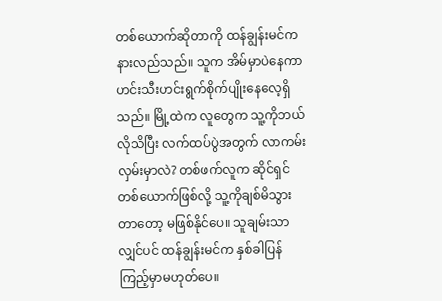တစ်ယောက်ဆိုတာကို ထန်ချွန်းမင်က နားလည်သည်။ သူက အိမ်မှာပဲနေကာ ဟင်းသီးဟင်းရွက်စိုက်ပျိုးနေလေ့ရှိသည်။ မြို့ထဲက လူတွေက သူ့ကိုဘယ်လိုသိပြီး လက်ထပ်ပွဲအတွက် လာကမ်းလှမ်းမှာလဲ? တစ်ဖက်လူက ဆိုင်ရှင်တစ်ယောက်ဖြစ်လို့ သူ့ကိုချစ်မိသွားတာတော့ မဖြစ်နိုင်ပေ။ သူချမ်းသာလျှင်ပင် ထန်ချွန်းမင်က နှစ်ခါပြန်ကြည့်မှာမဟုတ်ပေ။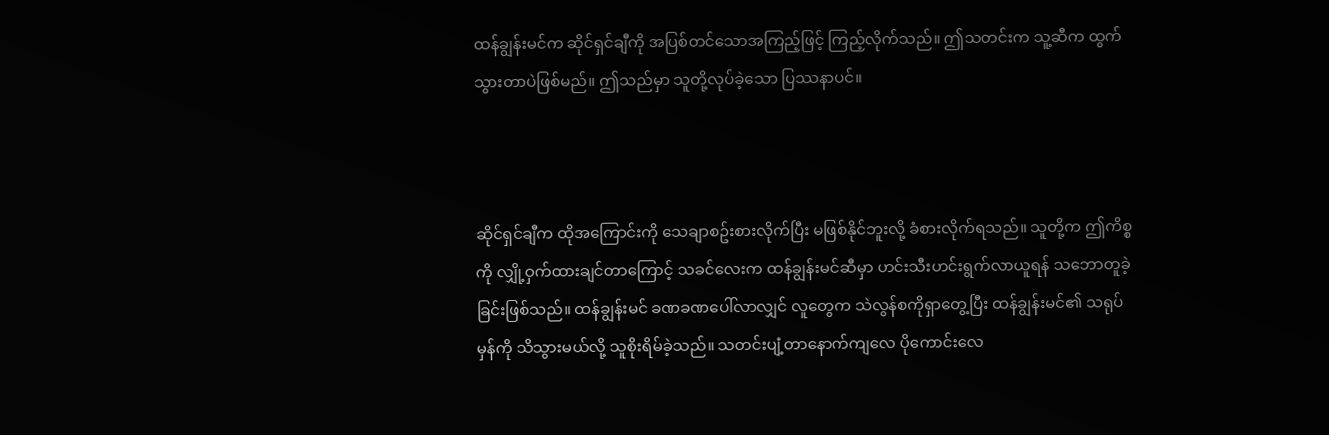ထန်ချွန်းမင်က ဆိုင်ရှင်ချီကို အပြစ်တင်သောအကြည့်ဖြင့် ကြည့်လိုက်သည်။ ဤသတင်းက သူ့ဆီက ထွက်သွားတာပဲဖြစ်မည်။ ဤသည်မှာ သူတို့လုပ်ခဲ့သော ပြဿနာပင်။



ဆိုင်ရှင်ချီက ထိုအကြောင်းကို သေချာစဥ်းစားလိုက်ပြီး မဖြစ်နိုင်ဘူးလို့ ခံစားလိုက်ရသည်။ သူတို့က ဤကိစ္စကို လျှို့ဝှက်ထားချင်တာကြောင့် သခင်လေးက ထန်ချွန်းမင်ဆီမှာ ဟင်းသီးဟင်းရွက်လာယူရန် သဘောတူခဲ့ခြင်းဖြစ်သည်။ ထန်ချွန်းမင် ခဏခဏပေါ်လာလျှင် လူတွေက သဲလွန်စကိုရှာတွေ့ပြီး ထန်ချွန်းမင်၏ သရုပ်မှန်ကို သိသွားမယ်လို့ သူစိုးရိမ်ခဲ့သည်။ သတင်းပျံ့တာနောက်ကျလေ ပိုကောင်းလေ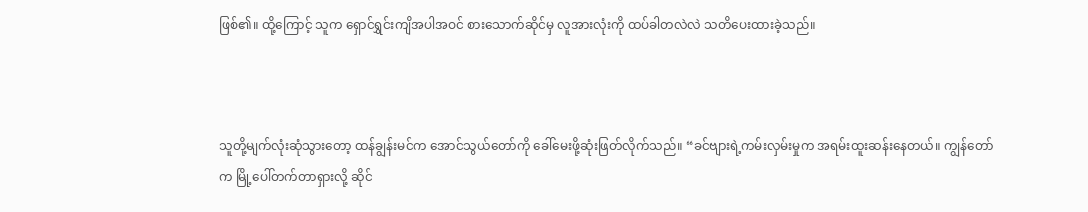ဖြစ်၏။ ထို့ကြောင့် သူက ရှောင်ရွှင်းကျိအပါအဝင် စားသောက်ဆိုင်မှ လူအားလုံးကို ထပ်ခါတလဲလဲ သတိပေးထားခဲ့သည်။



သူတို့မျက်လုံးဆုံသွားတော့ ထန်ချွန်းမင်က အောင်သွယ်တော်ကို ခေါ်မေးဖို့ဆုံးဖြတ်လိုက်သည်။ “ခင်ဗျားရဲ့ကမ်းလှမ်းမှုက အရမ်းထူးဆန်းနေတယ်။ ကျွန်တော်က မြို့ပေါ်တက်တာရှားလို့ ဆိုင်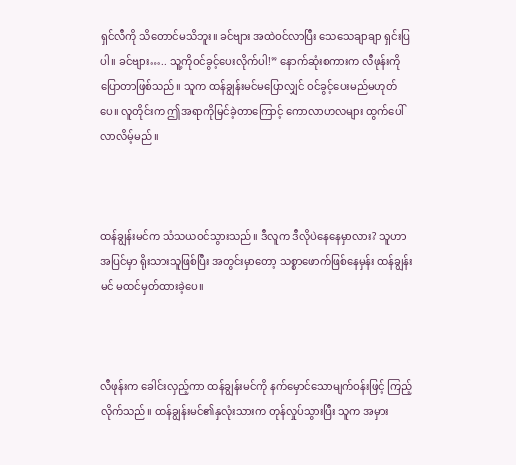ရှင်လီကို သိတောင်မသိဘူး။ ခင်ဗျား အထဲဝင်လာပြီး သေသေချာချာ ရှင်းပြပါ။ ခင်ဗျား….. သူ့ကိုဝင်ခွင့်ပေးလိုက်ပါ!” နောက်ဆုံးစကားက လီဖုန်းကိုပြောတာဖြစ်သည်။ သူက ထန်ချွန်းမင်မပြောလျှင် ဝင်ခွင့်ပေးမည်မဟုတ်ပေ။ လူတိုင်းက ဤအရာကိုမြင်ခဲ့တာကြောင့် ကောလာဟလများ ထွက်ပေါ်လာလိမ့်မည်။



ထန်ချွန်းမင်က သံသယဝင်သွားသည်။ ဒီလူက ဒီလိုပဲနေနေမှာလား? သူဟာ အပြင်မှာ ရိုးသားသူဖြစ်ပြီး အတွင်းမှာတော့ သစ္စာဖောက်ဖြစ်နေမှန်း ထန်ချွန်းမင် မထင်မှတ်ထားခဲ့ပေ။



လီဖုန်းက ခေါင်းလှည့်ကာ ထန်ချွန်းမင်ကို နက်မှောင်သောမျက်ဝန်းဖြင့် ကြည့်လိုက်သည်။ ထန်ချွန်းမင်၏နှလုံးသားက တုန်လှုပ်သွားပြီး သူက အမှား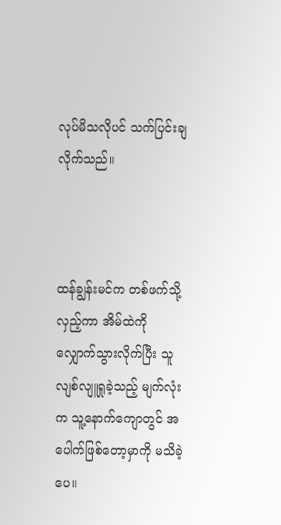လုပ်မိသလိုပင် သက်ပြင်းချလိုက်သည်။



ထန်ချွန်းမင်က တစ်ဖက်သို့လှည့်ကာ အိမ်ထဲကို လျှောက်သွားလိုက်ပြီး သူလျစ်လျူရှုခဲ့သည့် မျက်လုံးက သူ့နောက်ကျောတွင် အပေါက်ဖြစ်တော့မှာကို မသိခဲ့ပေ။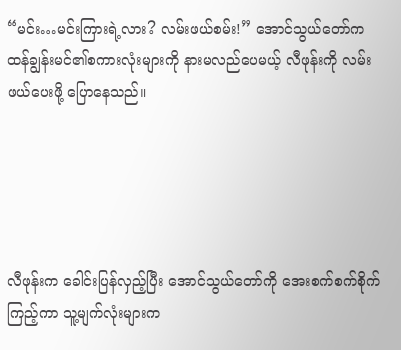“မင်း…မင်းကြားရဲ့လား? လမ်းဖယ်စမ်း!” အောင်သွယ်တော်က ထန်ချွန်းမင်၏စကားလုံးများကို နားမလည်ပေမယ့် လီဖုန်းကို လမ်းဖယ်ပေးဖို့ ပြောနေသည်။





လီဖုန်းက ခေါင်းပြန်လှည့်ပြီး အောင်သွယ်တော်ကို အေးစက်စက်စိုက်ကြည့်ကာ သူ့မျက်လုံးများက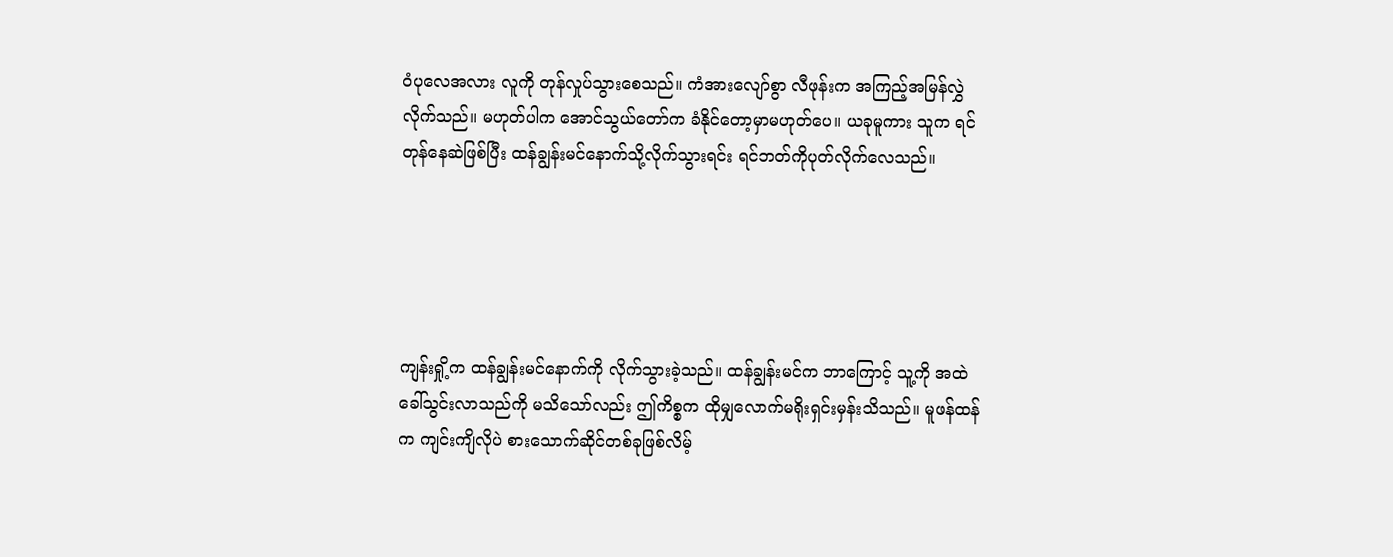ဝံပုလေအလား လူကို တုန်လှုပ်သွားစေသည်။ ကံအားလျော်စွာ လီဖုန်းက အကြည့်အမြန်လွှဲလိုက်သည်။ မဟုတ်ပါက အောင်သွယ်တော်က ခံနိုင်တော့မှာမဟုတ်ပေ။ ယခုမူကား သူက ရင်တုန်နေဆဲဖြစ်ပြီး ထန်ချွန်းမင်နောက်သို့လိုက်သွားရင်း ရင်ဘတ်ကိုပုတ်လိုက်လေသည်။





ကျန်းရှို့က ထန်ချွန်းမင်နောက်ကို လိုက်သွားခဲ့သည်။ ထန်ချွန်းမင်က ဘာကြောင့် သူ့ကို အထဲခေါ်သွင်းလာသည်ကို မသိသော်လည်း ဤကိစ္စက ထိုမျှလောက်မရိုးရှင်းမှန်းသိသည်။ မူဖန်ထန်က ကျင်းကျိလိုပဲ စားသောက်ဆိုင်တစ်ခုဖြစ်လိမ့်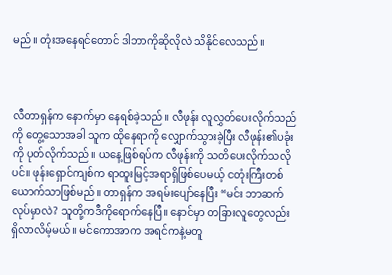မည်။ တုံးအနေရင်တောင် ဒါဘာကိုဆိုလိုလဲ သိနိုင်လေသည်။



လီတာရှန်က နောက်မှာ နေရစ်ခဲ့သည်။ လီဖုန်း လူလွှတ်ပေးလိုက်သည်ကို တွေ့သောအခါ သူက ထိုနေရာကို လျှောက်သွားခဲ့ပြီး လီဖုန်း၏ပခုံးကို ပုတ်လိုက်သည်။ ယနေ့ဖြစ်ရပ်က လီဖုန်းကို သတိပေးလိုက်သလိုပင်။ ဖုန်းရှောင်ကျစ်က ရာထူးမြင့်အရာရှိဖြစ်ပေမယ့် ငတုံးကြီးတစ်ယောက်သာဖြစ်မည်။ တာရှန်က အရမ်းပျော်နေပြီး “မင်း ဘာဆက်လုပ်မှာလဲ? သူတို့ကဒီကိုရောက်နေပြီ။ နောင်မှာ တခြားလူတွေလည်းရှိလာလိမ့်မယ်။ မင်ကောအာက အရင်ကနဲ့မတူ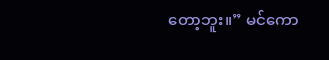တော့ဘူး။” မင်ကော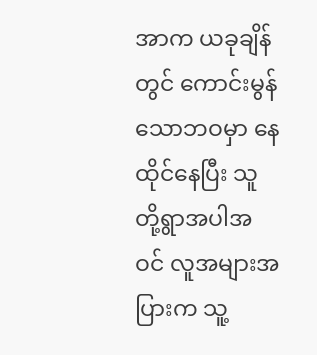အာက ယခုချိန်တွင် ကောင်းမွန်သောဘဝမှာ နေထိုင်နေပြီး သူတို့ရွာအပါအဝင် လူအများအပြားက သူ့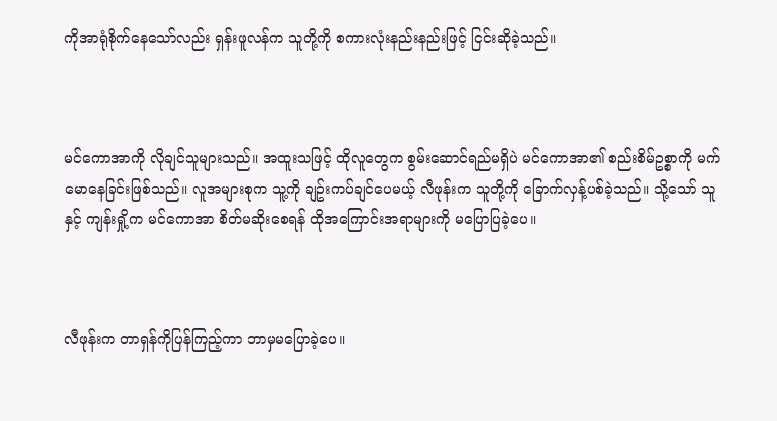ကိုအာရုံစိုက်နေသော်လည်း ရှန်းဖူလန်က သူတို့ကို စကားလုံးနည်းနည်းဖြင့် ငြင်းဆိုခဲ့သည်။



မင်ကောအာကို လိုချင်သူများသည်။ အထူးသဖြင့် ထိုလူတွေက စွမ်းဆောင်ရည်မရှိပဲ မင်ကောအာ၏ စည်းစိမ်ဥစ္စာကို မက်မောနေခြင်းဖြစ်သည်။ လူအများစုက သူ့ကို ချဥ်းကပ်ချင်ပေမယ့် လီဖုန်းက သူတို့ကို ခြောက်လှန့်ပစ်ခဲ့သည်။ သို့သော် သူနှင့် ကျန်းရှို့က မင်ကောအာ စိတ်မဆိုးစေရန် ထိုအကြောင်းအရာများကို မပြောပြခဲ့ပေ။



လီဖုန်းက တာရှန်ကိုပြန်ကြည့်ကာ ဘာမှမပြောခဲ့ပေ။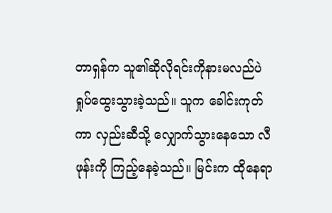တာရှန်က သူ၏ဆိုလိုရင်းကိုနားမလည်ပဲ ရှုပ်ထွေးသွားခဲ့သည်။ သူက ခေါင်းကုတ်ကာ လှည်းဆီသို့ လျှောက်သွားနေသော လီဖုန်းကို ကြည့်နေခဲ့သည်။ မြင်းက ထိုနေရာ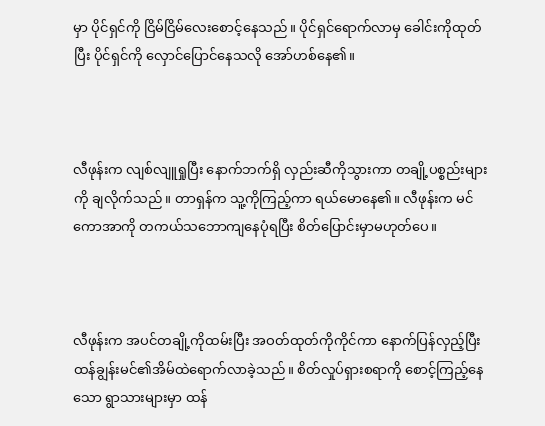မှာ ပိုင်ရှင်ကို ငြိမ်ငြိမ်လေးစောင့်နေသည်။ ပိုင်ရှင်ရောက်လာမှ ခေါင်းကိုထုတ်ပြီး ပိုင်ရှင်ကို လှောင်ပြောင်နေသလို အော်ဟစ်နေ၏။



လီဖုန်းက လျစ်လျူရှုပြီး နောက်ဘက်ရှိ လှည်းဆီကိုသွားကာ တချို့ပစ္စည်းများကို ချလိုက်သည်။ တာရှန်က သူ့ကိုကြည့်ကာ ရယ်မောနေ၏။ လီဖုန်းက မင်ကောအာကို တကယ်သဘောကျနေပုံရပြီး စိတ်ပြောင်းမှာမဟုတ်ပေ။



လီဖုန်းက အပင်တချို့ကိုထမ်းပြီး အဝတ်ထုတ်ကိုကိုင်ကာ နောက်ပြန်လှည့်ပြီး ထန်ချွန်းမင်၏အိမ်ထဲရောက်လာခဲ့သည်။ စိတ်လှုပ်ရှားစရာကို စောင့်ကြည့်နေသော ရွာသားများမှာ ထန်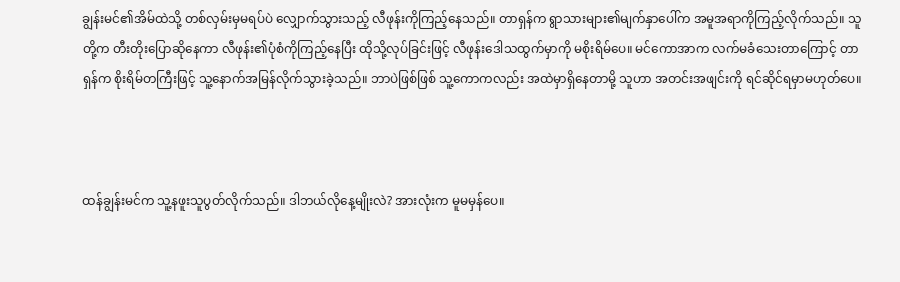ချွန်းမင်၏အိမ်ထဲသို့ တစ်လှမ်းမှမရပ်ပဲ လျှောက်သွားသည့် လီဖုန်းကိုကြည့်နေသည်။ တာရှန်က ရွာသားများ၏မျက်နှာပေါ်က အမူအရာကိုကြည့်လိုက်သည်။ သူတို့က တီးတိုးပြောဆိုနေကာ လီဖုန်း၏ပုံစံကိုကြည့်နေပြီး ထိုသို့လုပ်ခြင်းဖြင့် လီဖုန်းဒေါသထွက်မှာကို မစိုးရိမ်ပေ။ မင်ကောအာက လက်မခံသေးတာကြောင့် တာရှန်က စိုးရိမ်တကြီးဖြင့် သူ့နောက်အမြန်လိုက်သွားခဲ့သည်။ ဘာပဲဖြစ်ဖြစ် သူ့ကောကလည်း အထဲမှာရှိနေတာမို့ သူဟာ အတင်းအဖျင်းကို ရင်ဆိုင်ရမှာမဟုတ်ပေ။



ထန်ချွန်းမင်က သူ့နဖူးသူပွတ်လိုက်သည်။ ဒါဘယ်လိုနေ့မျိုးလဲ? အားလုံးက မူမမှန်ပေ။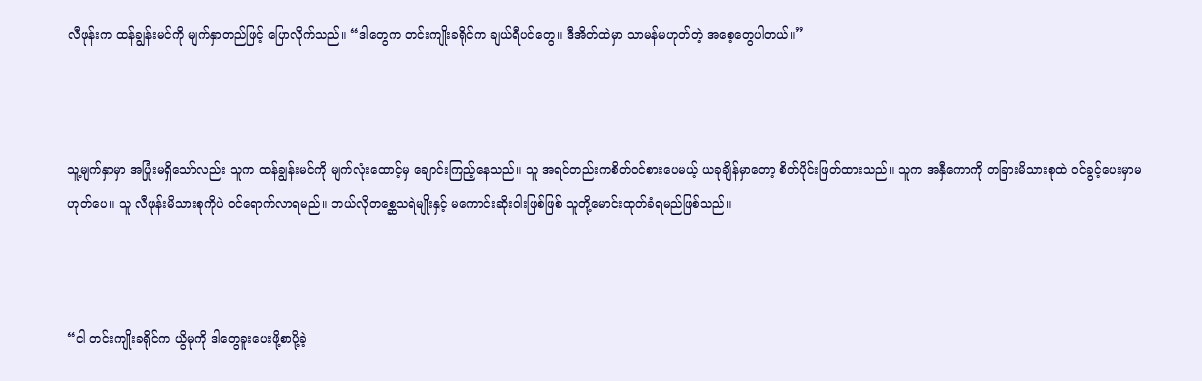လီဖုန်းက ထန်ချွန်းမင်ကို မျက်နှာတည်ဖြင့် ပြောလိုက်သည်။ “ဒါတွေက တင်းကျိုးခရိုင်က ချယ်ရီပင်တွေ။ ဒီအိတ်ထဲမှာ သာမန်မဟုတ်တဲ့ အစေ့တွေပါတယ်။”



သူ့မျက်နှာမှာ အပြုံးမရှိသော်လည်း သူက ထန်ချွန်းမင်ကို မျက်လုံးထောင့်မှ ချောင်းကြည့်နေသည်။ သူ အရင်တည်းကစိတ်ဝင်စားပေမယ့် ယခုချိန်မှာတော့ စိတ်ပိုင်းဖြတ်ထားသည်။ သူက အနှီကောကို တခြားမိသားစုထဲ ဝင်ခွင့်ပေးမှာမဟုတ်ပေ။ သူ လီဖုန်းမိသားစုကိုပဲ ဝင်ရောက်လာရမည်။ ဘယ်လိုတစ္ဆေသရဲမျိုးနှင့် မကောင်းဆိုးဝါးဖြစ်ဖြစ် သူတို့မောင်းထုတ်ခံရမည်ဖြစ်သည်။



“ငါ တင်းကျိုးခရိုင်က ယွိမုကို ဒါတွေခူးပေးဖို့စာပို့ခဲ့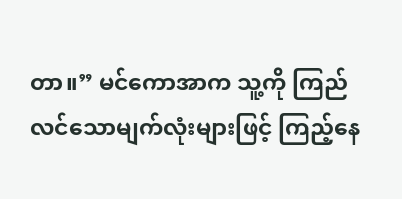တာ။” မင်ကောအာက သူ့ကို ကြည်လင်သောမျက်လုံးများဖြင့် ကြည့်နေ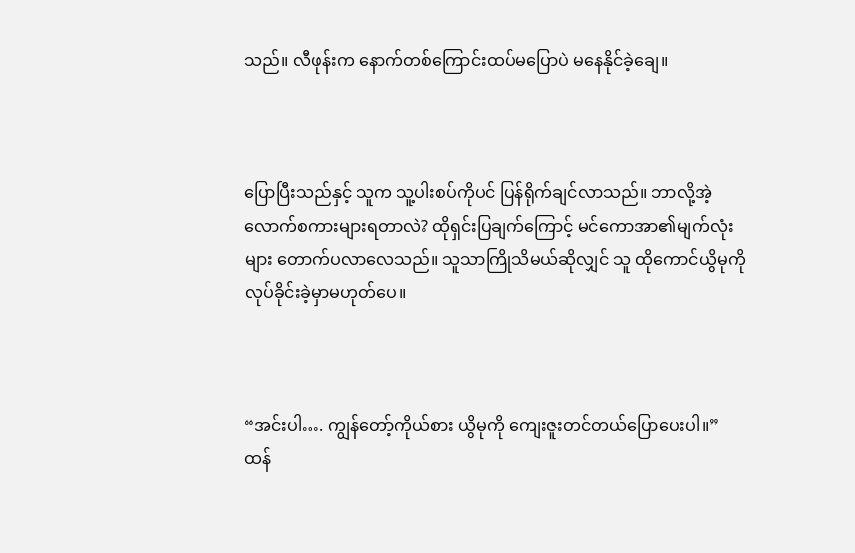သည်။ လီဖုန်းက နောက်တစ်ကြောင်းထပ်မပြောပဲ မနေနိုင်ခဲ့ချေ။



ပြောပြီးသည်နှင့် သူက သူ့ပါးစပ်ကိုပင် ပြန်ရိုက်ချင်လာသည်။ ဘာလို့အဲ့လောက်စကားများရတာလဲ? ထိုရှင်းပြချက်ကြောင့် မင်ကောအာ၏မျက်လုံးများ တောက်ပလာလေသည်။ သူသာကြိုသိမယ်ဆိုလျှင် သူ ထိုကောင်ယွိမုကို လုပ်ခိုင်းခဲ့မှာမဟုတ်ပေ။



“အင်းပါ…. ကျွန်တော့်ကိုယ်စား ယွိမုကို ကျေးဇူးတင်တယ်ပြောပေးပါ။” ထန်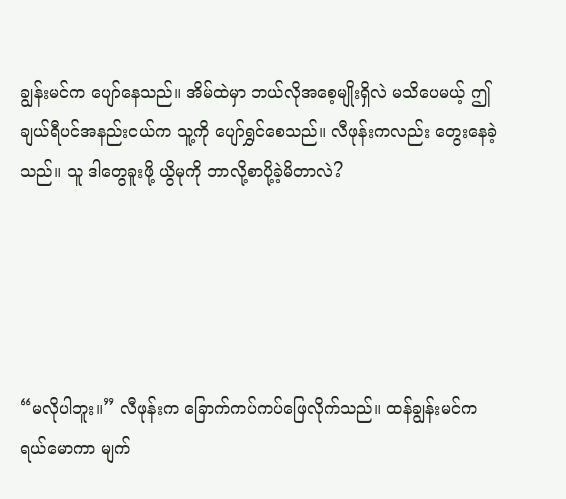ချွန်းမင်က ပျော်နေသည်။ အိမ်ထဲမှာ ဘယ်လိုအစေ့မျိုးရှိလဲ မသိပေမယ့် ဤချယ်ရီပင်အနည်းငယ်က သူ့ကို ပျော်ရွှင်စေသည်။ လီဖုန်းကလည်း တွေးနေခဲ့သည်။ သူ ဒါတွေခူးဖို့ ယွိမုကို ဘာလို့စာပို့ခဲ့မိတာလဲ?





“မလိုပါဘူး။” လီဖုန်းက ခြောက်ကပ်ကပ်ဖြေလိုက်သည်။ ထန်ချွန်းမင်က ရယ်မောကာ မျက်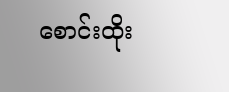စောင်းထိုး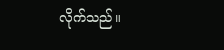လိုက်သည်။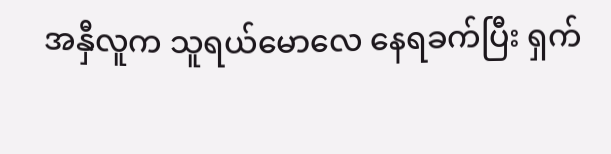အနှီလူက သူရယ်မောလေ နေရခက်ပြီး ရှက်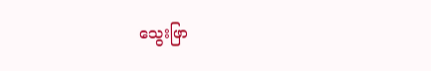သွေးဖြာ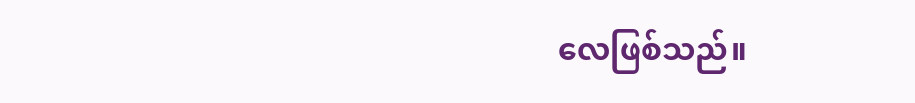လေဖြစ်သည်။